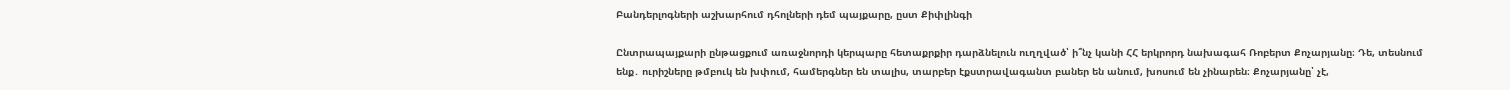Բանդերլոգների աշխարհում դհոլների դեմ պայքարը, ըստ Քիփլինգի

Ընտրապայքարի ընթացքում առաջնորդի կերպարը հետաքրքիր դարձնելուն ուղղված՝ ի՞նչ կանի ՀՀ երկրորդ նախագահ Ռոբերտ Քոչարյանը։ Դե, տեսնում ենք․ ուրիշները թմբուկ են խփում, համերգներ են տալիս, տարբեր էքստրավագանտ բաներ են անում, խոսում են չինարեն։ Քոչարյանը՝ չէ,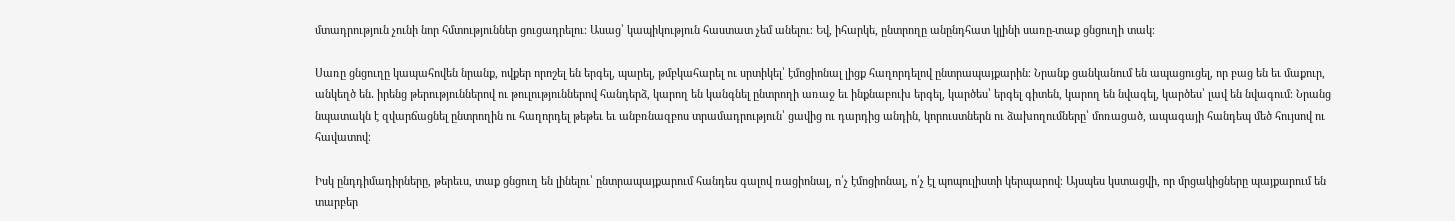մտադրություն չունի նոր հմտություններ ցուցադրելու։ Ասաց՝ կապիկություն հաստատ չեմ անելու։ Եվ, իհարկե, ընտրողը անընդհատ կլինի սառը-տաք ցնցուղի տակ։

Սառը ցնցուղը կապահովեն նրանք, ովքեր որոշել են երգել, պարել, թմբկահարել ու սրտիկել՝ էմոցիոնալ լիցք հաղորդելով ընտրապայքարին։ Նրանք ցանկանում են ապացուցել, որ բաց են եւ մաքուր, անկեղծ են․ իրենց թերություններով ու թուլություններով հանդերձ, կարող են կանգնել ընտրողի առաջ եւ ինքնաբուխ երգել, կարծես՝ երգել գիտեն, կարող են նվագել, կարծես՝ լավ են նվագում։ Նրանց նպատակն է զվարճացնել ընտրողին ու հաղորդել թեթեւ եւ անբռնազբոս տրամադրություն՝ ցավից ու դարդից անդին, կորուստներն ու ձախողումները՝ մոռացած, ապագայի հանդեպ մեծ հույսով ու հավատով։

Իսկ ընդդիմադիրները, թերեւս, տաք ցնցուղ են լինելու՝ ընտրապայքարում հանդես գալով ռացիոնալ, ո՛չ էմոցիոնալ, ո՛չ էլ պոպուլիստի կերպարով։ Այսպես կստացվի, որ մրցակիցները պայքարում են տարբեր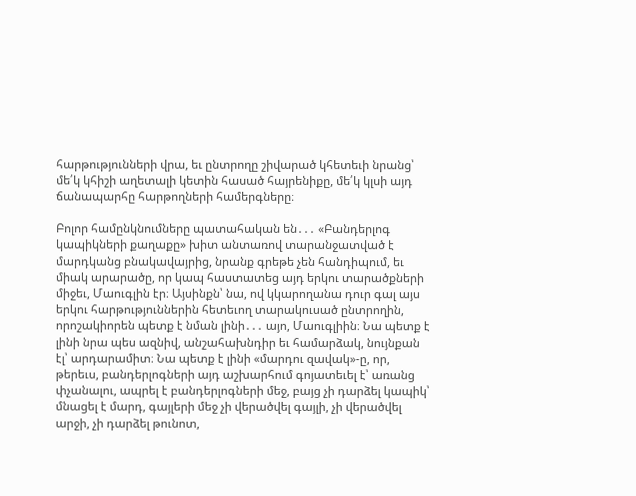հարթությունների վրա, եւ ընտրողը շիվարած կհետեւի նրանց՝ մե՛կ կհիշի աղետալի կետին հասած հայրենիքը, մե՛կ կլսի այդ ճանապարհը հարթողների համերգները։

Բոլոր համընկնումները պատահական են․․․ «Բանդերլոգ կապիկների քաղաքը» խիտ անտառով տարանջատված է մարդկանց բնակավայրից, նրանք գրեթե չեն հանդիպում, եւ միակ արարածը, որ կապ հաստատեց այդ երկու տարածքների միջեւ, Մաուգլին էր։ Այսինքն՝ նա, ով կկարողանա դուր գալ այս երկու հարթություններին հետեւող տարակուսած ընտրողին, որոշակիորեն պետք է նման լինի․․․ այո, Մաուգլիին։ Նա պետք է լինի նրա պես ազնիվ, անշահախնդիր եւ համարձակ, նույնքան էլ՝ արդարամիտ։ Նա պետք է լինի «մարդու զավակ»-ը, որ, թերեւս, բանդերլոգների այդ աշխարհում գոյատեւել է՝ առանց փչանալու, ապրել է բանդերլոգների մեջ, բայց չի դարձել կապիկ՝ մնացել է մարդ, գայլերի մեջ չի վերածվել գայլի, չի վերածվել արջի, չի դարձել թունոտ,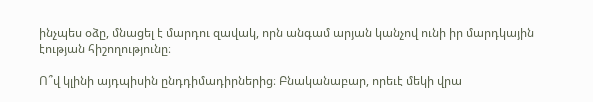ինչպես օձը, մնացել է մարդու զավակ, որն անգամ արյան կանչով ունի իր մարդկային էության հիշողությունը։

Ո՞վ կլինի այդպիսին ընդդիմադիրներից։ Բնականաբար, որեւէ մեկի վրա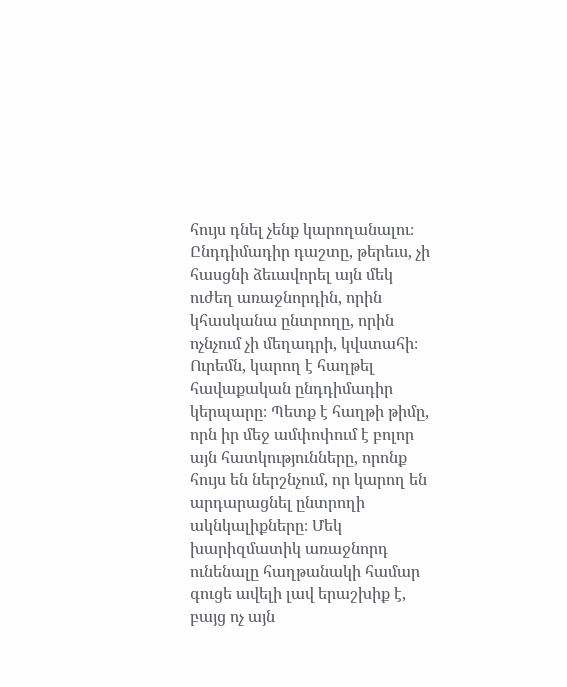հույս դնել չենք կարողանալու։ Ընդդիմադիր դաշտը, թերեւս, չի հասցնի ձեւավորել այն մեկ ուժեղ առաջնորդին, որին կհասկանա ընտրողը, որին ոչնչում չի մեղադրի, կվստահի։ Ուրեմն, կարող է հաղթել հավաքական ընդդիմադիր կերպարը։ Պետք է հաղթի թիմը, որն իր մեջ ամփոփում է բոլոր այն հատկությունները, որոնք հույս են ներշնչում, որ կարող են արդարացնել ընտրողի ակնկալիքները։ Մեկ խարիզմատիկ առաջնորդ ունենալը հաղթանակի համար գուցե ավելի լավ երաշխիք է, բայց ոչ այն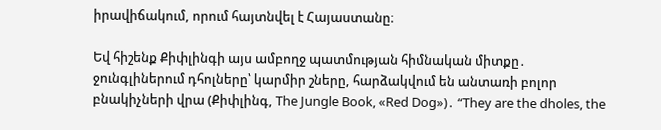իրավիճակում, որում հայտնվել է Հայաստանը։

Եվ հիշենք Քիփլինգի այս ամբողջ պատմության հիմնական միտքը․ ջունգլիներում դհոլները՝ կարմիր շները, հարձակվում են անտառի բոլոր բնակիչների վրա (Քիփլինգ, The Jungle Book, «Red Dog»)․ “They are the dholes, the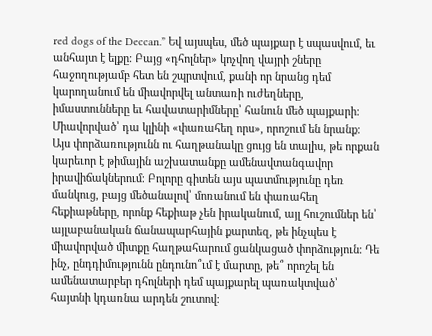red dogs of the Deccan.” Եվ այսպես, մեծ պայքար է սպասվում, եւ անհայտ է ելքը։ Բայց «դհոլներ» կոչվող վայրի շները հաջողությամբ հետ են շպրտվում, քանի որ նրանց դեմ կարողանում են միավորվել անտառի ուժեղները, իմաստունները եւ հավատարիմները՝ հանուն մեծ պայքարի։ Միավորված՝ դա կլինի «փառահեղ որս», որոշում են նրանք։ Այս փորձառությունն ու հաղթանակը ցույց են տալիս, թե որքան կարեւոր է թիմային աշխատանքը ամենավտանգավոր իրավիճակներում։ Բոլորը գիտեն այս պատմությունը դեռ մանկուց, բայց մեծանալով՝ մոռանում են փառահեղ հեքիաթները, որոնք հեքիաթ չեն իրականում, այլ հուշումներ են՝ այլաբանական ճանապարհային քարտեզ, թե ինչպես է միավորված միտքը հաղթահարում ցանկացած փորձություն։ Դե ինչ, ընդդիմությունն ընդունո՞ւմ է մարտը, թե՞ որոշել են ամենատարբեր դհոլների դեմ պայքարել պառակտված՝ հայտնի կդառնա արդեն շուտով։